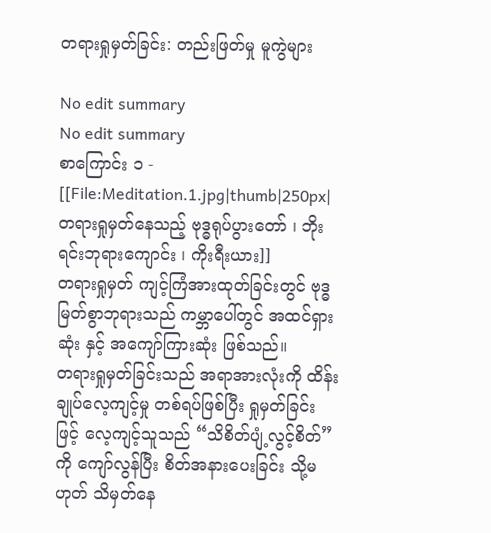တရားရှုမှတ်ခြင်း: တည်းဖြတ်မှု မူကွဲများ

No edit summary
No edit summary
စာကြောင်း ၁ -
[[File:Meditation.1.jpg|thumb|250px|တရားရှုမှတ်နေသည့် ဗုဒ္ဓရုပ်ပွားတော် ၊ ဘိုးရင်းဘုရားကျောင်း ၊ ကိုးရီးယား]]
တရားရှုမှတ် ကျင့်ကြံအားထုတ်ခြင်းတွင် ဗုဒ္ဓမြတ်စွာဘုရားသည် ကမ္ဘာပေါ်တွင် အထင်ရှားဆုံး နှင့် အကျော်ကြားဆုံး ဖြစ်သည်။
တရားရှုမှတ်ခြင်းသည် အရာအားလုံးကို ထိန်းချုပ်လေ့ကျင့်မှု တစ်ရပ်ဖြစ်ပြီး ရှုမှတ်ခြင်းဖြင့် လေ့ကျင့်သူသည် “သိစိတ်ပျံ့လွင့်စိတ်”ကို ကျော်လွန်ပြီး စိတ်အနားပေးခြင်း သို့မဟုတ် သိမှတ်နေ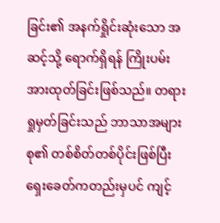ခြင်း၏ အနက်ရှိုင်းဆုံးသော အဆင့်သို့ ရောက်ရှိရန် ကြိုးပမ်းအားထုတ်ခြင်းဖြစ်သည်။ တရားရှုမှတ်ခြင်းသည် ဘာသာအများစု၏ တစ်စိတ်တစ်ပိုင်းဖြစ်ပြီး ရှေးခေတ်ကတည်းမှပင် ကျင့်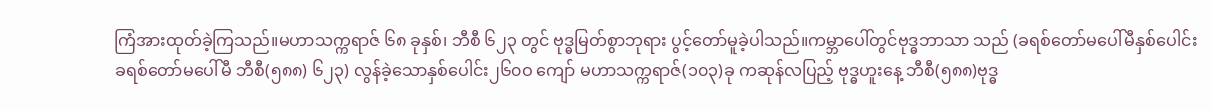ကြံအားထုတ်ခဲ့ကြသည်။မဟာသက္ကရာဇ် ၆၈ ခုနှစ်၊ ဘီစီ ၆၂၃ တွင် ဗုဒ္ဓမြတ်စွာဘုရား ပွင့်တော်မူခဲ့ပါသည်။ကမ္ဘာပေါ်တွင်ဗုဒ္ဓဘာသာ သည် (ခရစ်တော်မပေါ်မီနှစ်ပေါင်းခရစ်တော်မပေါ်မီ ဘီစီ(၅၈၈) ၆၂၃) လွန်ခဲ့သောနှစ်ပေါင်း၂၆၀ဝ ကျော် မဟာသက္ကရာဇ်(၁၀၃)ခု ကဆုန်လပြည့် ဗုဒ္ဓဟူးနေ့ ဘီစီ(၅၈၈)ဗုဒ္ဓ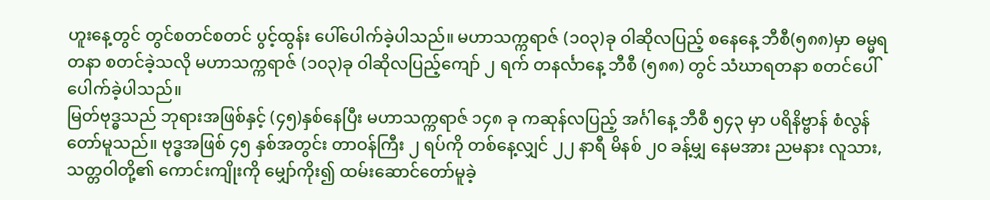ဟူးနေ့တွင် တွင်စတင်စတင် ပွင့်ထွန်း ပေါ်ပေါက်ခဲ့ပါသည်။ မဟာသက္ကရာဇ် (၁၀၃)ခု ဝါဆိုလပြည့် စနေနေ့ ဘီစီ(၅၈၈)မှာ ဓမ္မရတနာ စတင်ခဲ့သလို မဟာသက္ကရာဇ် (၁၀၃)ခု ဝါဆိုလပြည့်ကျော် ၂ ရက် တနင်္လာနေ့ ဘီစီ (၅၈၈) တွင် သံဃာရတနာ စတင်ပေါ်ပေါက်ခဲ့ပါသည်။
မြတ်ဗုဒ္ဓသည် ဘုရားအဖြစ်နှင့် (၄၅)နှစ်နေပြီး မဟာသက္ကရာဇ် ၁၄၈ ခု ကဆုန်လပြည့် အင်္ဂါနေ့ ဘီစီ ၅၄၃ မှာ ပရိနိဗ္ဗာန် စံလွန်တော်မူသည်။ ဗုဒ္ဓအဖြစ် ၄၅ နှစ်အတွင်း တာဝန်ကြီး ၂ ရပ်ကို တစ်နေ့လျှင် ၂၂ နာရီ မိနစ် ၂၀ ခန့်မျှ နေမအား ညမနား လူသား, သတ္တဝါတို့၏ ကောင်းကျိုးကို မျှော်ကိုး၍ ထမ်းဆောင်တော်မူခဲ့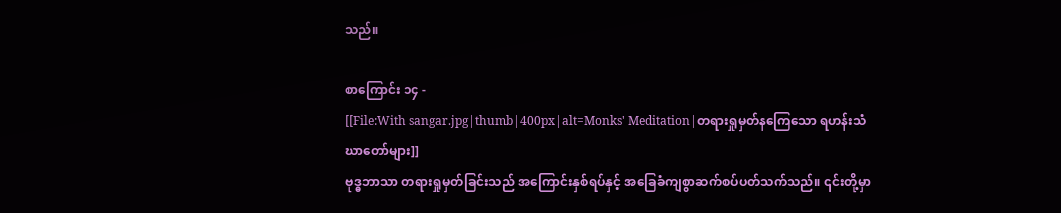သည်။

စာကြောင်း ၁၄ -
[[File:With sangar.jpg|thumb|400px|alt=Monks' Meditation|တရားရှုမှတ်နကြေသော ရဟန်းသံဃာတော်များ]]
ဗုဒ္ဓဘာသာ တရားရှုမှတ်ခြင်းသည် အကြောင်းနှစ်ရပ်နှင့် အခြေခံကျစွာဆက်စပ်ပတ်သက်သည်။ ၎င်းတို့မှာ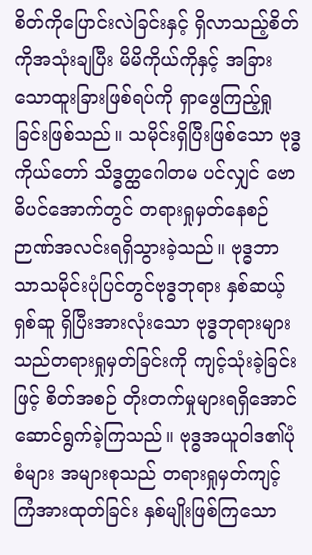စိတ်ကိုပြောင်းလဲခြင်းနှင့် ရှိလာသည့်စိတ်ကိုအသုံးချပြီး မိမိကိုယ်ကိုနှင့် အခြားသောထူးခြားဖြစ်ရပ်ကို ရှာဖွေကြည့်ရှုခြင်းဖြစ်သည်။ သမိုင်းရှိပြီးဖြစ်သော ဗုဒ္ဓကိုယ်တော် သိဒ္ဓတ္ထဂေါတမ ပင်လျှင် ဗောဓိပင်အောက်တွင် တရားရှုမှတ်နေစဉ် ဉာဏ်အလင်းရရှိသွားခဲ့သည်။ ဗုဒ္ဓဘာသာသမိုင်းပုံပြင်တွင်ဗုဒ္ဓဘုရား နှစ်ဆယ့်ရှစ်ဆူ ရှိပြီးအားလုံးသော ဗုဒ္ဓဘုရားများသည်တရားရှုမှတ်ခြင်းကို ကျင့်သုံးခဲ့ခြင်းဖြင့် စိတ်အစဉ် တိုးတက်မှုများရရှိအောင် ဆောင်ရွက်ခဲ့ကြသည်။ ဗုဒ္ဓအယူဝါဒ၏ပုံစံများ အများစုသည် တရားရှုမှတ်ကျင့် ကြံအားထုတ်ခြင်း နှစ်မျိုးဖြစ်ကြသော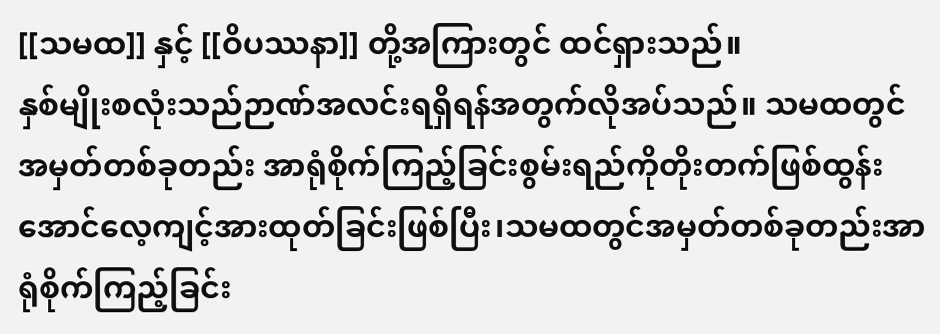[[သမထ]] နှင့် [[ဝိပဿနာ]] တို့အကြားတွင် ထင်ရှားသည်။
နှစ်မျိုးစလုံးသည်ဉာဏ်အလင်းရရှိရန်အတွက်လိုအပ်သည်။ သမထတွင် အမှတ်တစ်ခုတည်း အာရုံစိုက်ကြည့်ခြင်းစွမ်းရည်ကိုတိုးတက်ဖြစ်ထွန်းအောင်လေ့ကျင့်အားထုတ်ခြင်းဖြစ်ပြီး၊သမထတွင်အမှတ်တစ်ခုတည်းအာရုံစိုက်ကြည့်ခြင်း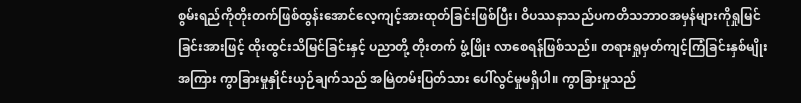စွမ်းရည်ကိုတိုးတက်ဖြစ်ထွန်းအောင်လေ့ကျင့်အားထုတ်ခြင်းဖြစ်ပြီး၊ ဝိပဿနာသည်ပကတိသဘာဝအမှန်များကိုရှုမြင်ခြင်းအားဖြင့် ထိုးထွင်းသိမြင်ခြင်းနှင့် ပညာတို့ တိုးတက် ဖွံ့ဖြိုး လာစေရန်ဖြစ်သည်။ တရားရှုမှတ်ကျင့်ကြံခြင်းနှစ်မျိုးအကြား ကွာခြားမှုနှိုင်းယှဉ်ချက်သည် အမြဲတမ်းပြတ်သား ပေါ်လွင်မှုမရှိပါ။ ကွာခြားမှုသည်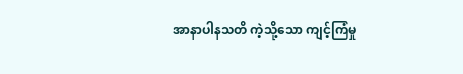အာနာပါနသတိ ကဲ့သို့သော ကျင့်ကြံမှု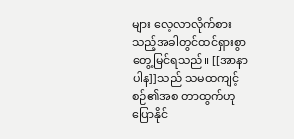များ လေ့လာလိုက်စား သည့်အခါတွင်ထင်ရှားစွာတွေ့မြင်ရသည်။ [[အာနာပါန]]သည် သမထကျင့်စဉ်၏အစ တာထွက်ဟု ပြောနိုင်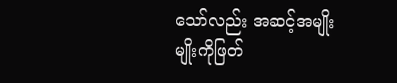သော်လည်း အဆင့်အမျိုး မျိုးကိုဖြတ်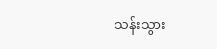သန်းသွား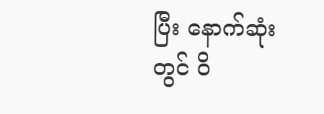ပြီး နောက်ဆုံးတွင် ဝိ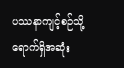ပဿနာကျင့်စဉ်သို့ ရောက်ရှိအဆုံး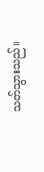သတ်သွားသည်။